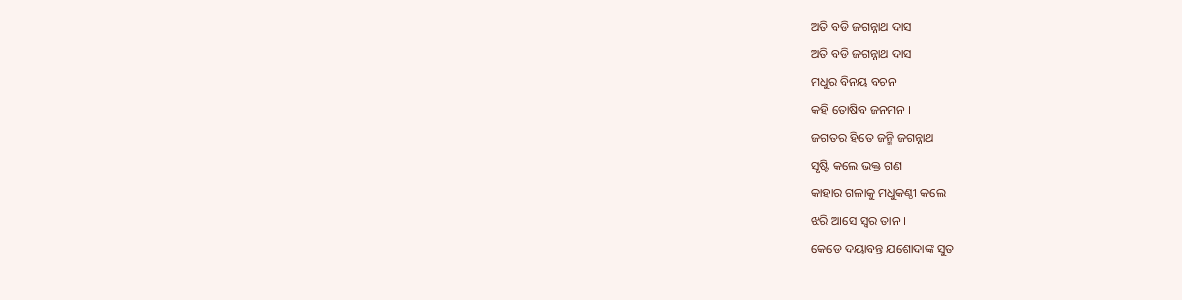ଅତି ବଡି ଜଗନ୍ନାଥ ଦାସ
ଅତି ବଡି ଜଗନ୍ନାଥ ଦାସ
ମଧୁର ବିନୟ ବଚନ
କହି ତୋଷିବ ଜନମନ ।
ଜଗତର ହିତେ ଜନ୍ମି ଜଗନ୍ନାଥ
ସୃଷ୍ଟି କଲେ ଭକ୍ତ ଗଣ
କାହାର ଗଳାକୁ ମଧୁକଣ୍ଠୀ କଲେ
ଝରି ଆସେ ସ୍ଵର ତାନ ।
କେଡେ ଦୟାବନ୍ତ ଯଶୋଦାଙ୍କ ସୁତ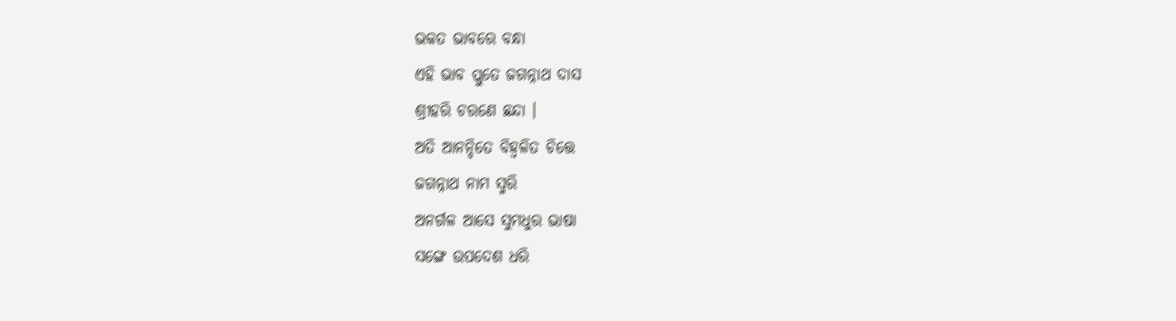ଭକତ ଭାବରେ ବନ୍ଧା
ଏହି ଭାବ ପ୍ଲୁତେ ଜଗନ୍ନାଥ ଦାସ
ଶ୍ରୀହରି ଚରଣେ ଛନ୍ଦା ।
ଅତି ଆନନ୍ଦିତେ ବିହ୍ଵଳିତ ଚିତ୍ତେ
ଜଗନ୍ନାଥ ନାମ ସ୍ମରି
ଅନର୍ଗଳ ଆସେ ସୁମଧୁର ଭାଷା
ସଙ୍ଗେ ଉପଦେଶ ଧରି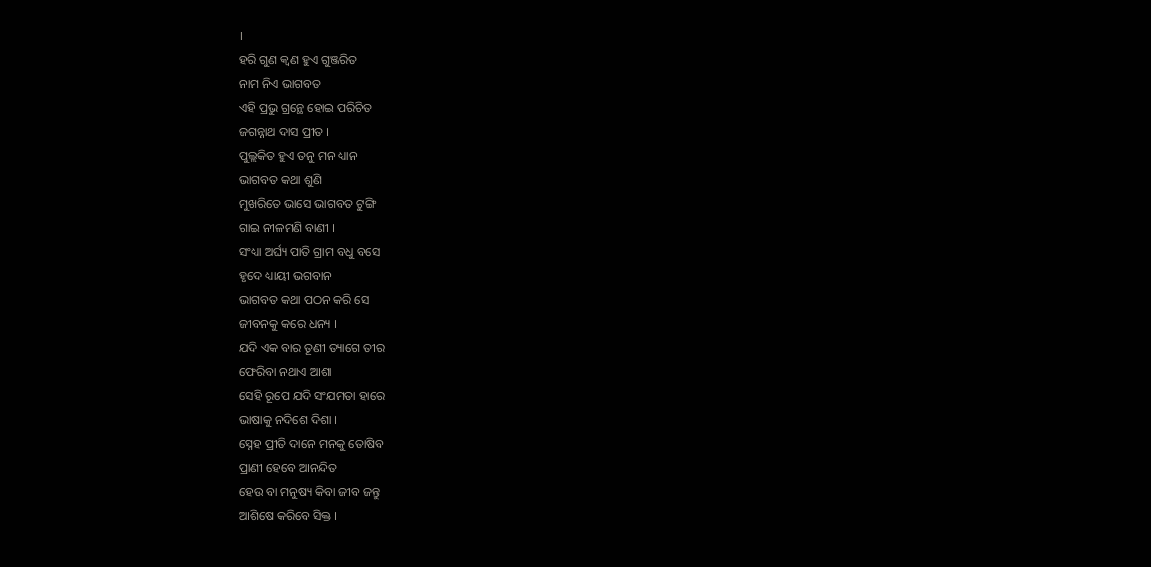।
ହରି ଗୁଣ କ୍ୱଣ ହୁଏ ଗୁଞ୍ଜରିତ
ନାମ ନିଏ ଭାଗବତ
ଏହି ପ୍ରଭୁ ଗ୍ରନ୍ଥେ ହୋଇ ପରିଚିତ
ଜଗନ୍ନାଥ ଦାସ ପ୍ରୀତ ।
ପୁଲ୍ଲକିତ ହୁଏ ତନୁ ମନ ଧ୍ୟାନ
ଭାଗବତ କଥା ଶୁଣି
ମୁଖରିତେ ଭାସେ ଭାଗବତ ଟୁଙ୍ଗି
ଗାଇ ନୀଳମଣି ବାଣୀ ।
ସଂଧ୍ୟା ଅର୍ଘ୍ୟ ପାତି ଗ୍ରାମ ବଧୁ ବସେ
ହୃଦେ ଧ୍ୟାୟୀ ଭଗବାନ
ଭାଗବତ କଥା ପଠନ କରି ସେ
ଜୀବନକୁ କରେ ଧନ୍ୟ ।
ଯଦି ଏକ ବାର ତୂଣୀ ତ୍ୟାଗେ ତୀର
ଫେରିବା ନଥାଏ ଆଶା
ସେହି ରୂପେ ଯଦି ସଂଯମତା ହାରେ
ଭାଷାକୁ ନଦିଶେ ଦିଶା ।
ସ୍ନେହ ପ୍ରୀତି ଦାନେ ମନକୁ ତୋଷିବ
ପ୍ରାଣୀ ହେବେ ଆନନ୍ଦିତ
ହେଉ ବା ମନୁଷ୍ୟ କିବା ଜୀବ ଜନ୍ତୁ
ଆଶିଷେ କରିବେ ସିକ୍ତ ।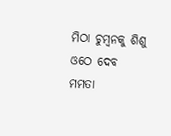ମିଠା ଚୁମ୍ବନକୁ ଶିଶୁ ଓଠେ ଦେବ
ମମତା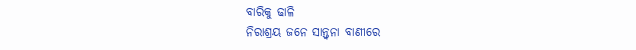ବାରିକୁ ଢାଳି
ନିରାଶ୍ରୟ ଜନେ ସାନ୍ତ୍ୱନା ବାଣୀରେ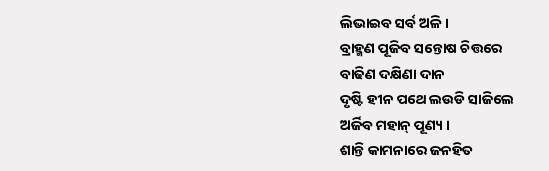ଲିଭାଇବ ସର୍ବ ଅଳି ।
ବ୍ରାହ୍ମଣ ପୂଜିବ ସନ୍ତୋଷ ଚିତ୍ତରେ
ବାଢିଣ ଦକ୍ଷିଣା ଦାନ
ଦୃଷ୍ଟି ହୀନ ପଥେ ଲଉଡି ସାଜିଲେ
ଅର୍ଜିବ ମହାନ୍ ପୂଣ୍ୟ ।
ଶାନ୍ତି କାମନାରେ ଜନହିତ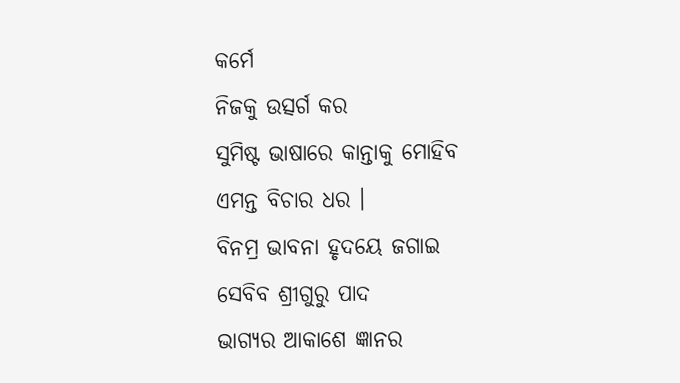କର୍ମେ
ନିଜକୁ ଉତ୍ସର୍ଗ କର
ସୁମିଷ୍ଟ ଭାଷାରେ କାନ୍ତାକୁ ମୋହିବ
ଏମନ୍ତ ବିଚାର ଧର ।
ବିନମ୍ର ଭାବନା ହୃଦୟେ ଜଗାଇ
ସେବିବ ଶ୍ରୀଗୁରୁ ପାଦ
ଭାଗ୍ୟର ଆକାଶେ ଜ୍ଞାନର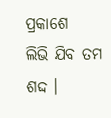ପ୍ରକାଶେ
ଲିଭି ଯିବ ତମ ଶଦ୍ଦ ।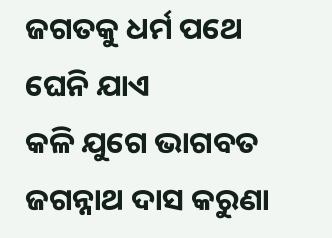ଜଗତକୁ ଧର୍ମ ପଥେ ଘେନି ଯାଏ
କଳି ଯୁଗେ ଭାଗବତ
ଜଗନ୍ନାଥ ଦାସ କରୁଣା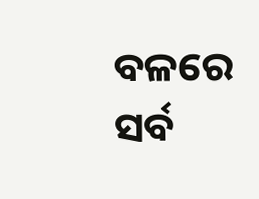ବଳରେ
ସର୍ବ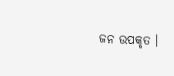ଜନ ଉପକୃତ ।